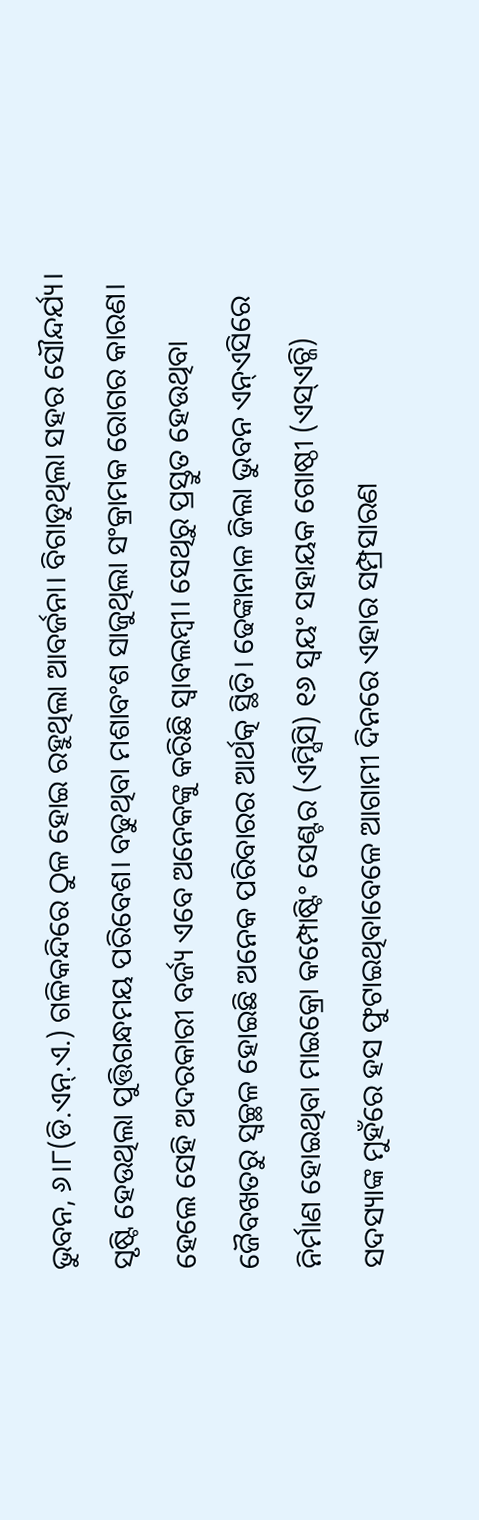ଭୁବନ, ୬।୮(ଡି.ଏନ୍.ଏ.) ଗଳିକନ୍ଦିରେ ଠୁଳ ହୋଇ ରହୁଥିଲା ଆବର୍ଜନା। ବିଗାଡୁଥିଲା ସହର ସୌନ୍ଦର୍ଯ୍ୟ। ସୃଷ୍ଟି ହେଉଥିଲା ପୁତ୍ତିଗନ୍ଧମୟ ପରିବେଶ। ବଢୁଥିବା ମଶାବଂଶ ସାଜୁଥିଲା ସଂକ୍ରାମକ ରୋଗର କାରଣ। ହେଲେ ସେହି ଅଦରକାରୀ ବର୍ଜ୍ୟ ଏବେ ଅନେକଙ୍କୁ କରିଛି ସ୍ବାବଲମ୍ବୀ। ସେଥିରୁ ପ୍ରସ୍ତୁତ ହେଉଥିବା ଜୈବଖତରୁ ସ୍ବଚ୍ଛଳ ହୋଇଛି ଅନେକ ପରିବାରର ଆର୍ଥତ୍କ ସ୍ଥିତି। ଢେଙ୍କାନାଳ ଜିଲା ଭୁବନ ଏନ୍ଏସିରେ ନିର୍ମାଣ ହୋଇଥିବା ମାଇକ୍ରୋ କମ୍ପୋଷ୍ଟିଂ ସେଣ୍ଟର (ଏମ୍ସିସି) ୧୬ ସ୍ବୟଂ ସହାୟକ ଗୋଷ୍ଠୀ (ଏସ୍ଏଚ୍ଜି) ସଦସ୍ୟାଙ୍କ ମୁହଁରେ ହସ ଫୁଟାଇଥିବାବେଳେ ଆଗାମୀ ଦିନରେ ଏହାର ସମ୍ପ୍ରସାରଣ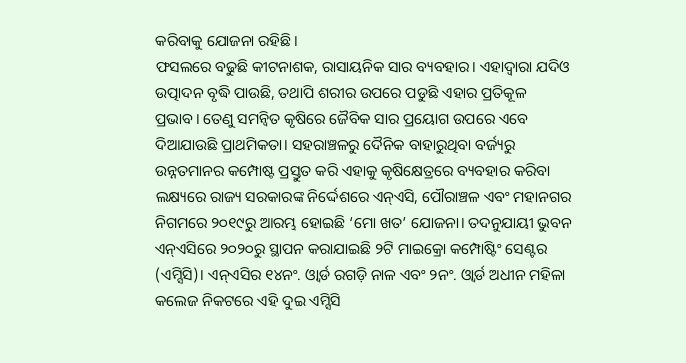କରିବାକୁ ଯୋଜନା ରହିଛି।
ଫସଲରେ ବଢୁଛି କୀଟନାଶକ, ରାସାୟନିକ ସାର ବ୍ୟବହାର। ଏହାଦ୍ୱାରା ଯଦିଓ ଉତ୍ପାଦନ ବୃଦ୍ଧି ପାଉଛି, ତଥାପି ଶରୀର ଉପରେ ପଡୁଛି ଏହାର ପ୍ରତିକୂଳ ପ୍ରଭାବ। ତେଣୁ ସମନ୍ବିତ କୃଷିରେ ଜୈବିକ ସାର ପ୍ରୟୋଗ ଉପରେ ଏବେ ଦିଆଯାଉଛି ପ୍ରାଥମିକତା। ସହରାଞ୍ଚଳରୁ ଦୈନିକ ବାହାରୁଥିବା ବର୍ଜ୍ୟରୁ ଉନ୍ନତମାନର କମ୍ପୋଷ୍ଟ ପ୍ରସ୍ତୁତ କରି ଏହାକୁ କୃଷିକ୍ଷେତ୍ରରେ ବ୍ୟବହାର କରିବା ଲକ୍ଷ୍ୟରେ ରାଜ୍ୟ ସରକାରଙ୍କ ନିର୍ଦ୍ଦେଶରେ ଏନ୍ଏସି, ପୌରାଞ୍ଚଳ ଏବଂ ମହାନଗର ନିଗମରେ ୨୦୧୯ରୁ ଆରମ୍ଭ ହୋଇଛି ‘ମୋ ଖତ’ ଯୋଜନା। ତଦନୁଯାୟୀ ଭୁବନ ଏନ୍ଏସିରେ ୨୦୨୦ରୁ ସ୍ଥାପନ କରାଯାଇଛି ୨ଟି ମାଇକ୍ରୋ କମ୍ପୋଷ୍ଟିଂ ସେଣ୍ଟର (ଏମ୍ସିସି)। ଏନ୍ଏସିର ୧୪ନଂ. ଓ୍ବାର୍ଡ ରଗଡ଼ି ନାଳ ଏବଂ ୨ନଂ. ଓ୍ବାର୍ଡ ଅଧୀନ ମହିଳା କଲେଜ ନିକଟରେ ଏହି ଦୁଇ ଏମ୍ସିସି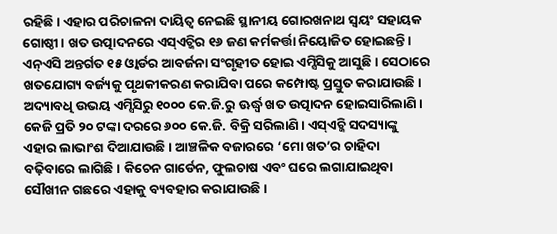ରହିଛି। ଏହାର ପରିଚାଳନା ଦାୟିତ୍ୱ ନେଇଛି ସ୍ଥାନୀୟ ଗୋରଖନାଥ ସ୍ବୟଂ ସହାୟକ ଗୋଷ୍ଠୀ। ଖତ ଉତ୍ପାଦନରେ ଏସ୍ଏଚ୍ଜିର ୧୬ ଜଣ କର୍ମକର୍ତ୍ତା ନିୟୋଜିତ ହୋଇଛନ୍ତି। ଏନ୍ଏସି ଅନ୍ତର୍ଗତ ୧୫ ଓ୍ବାର୍ଡର ଆବର୍ଜନା ସଂଗୃହୀତ ହୋଇ ଏମ୍ସିସିକୁ ଆସୁଛି। ସେଠାରେ ଖତଯୋଗ୍ୟ ବର୍ଜ୍ୟକୁ ପୃଥକୀକରଣ କରାଯିବା ପରେ କମ୍ପୋଷ୍ଟ ପ୍ରସ୍ତୁତ କରାଯାଉଛି। ଅଦ୍ୟାବଧି ଉଭୟ ଏମ୍ସିସିରୁ ୧୦୦୦ କେ.ଜି.ରୁ ଊର୍ଦ୍ଧ୍ୱ ଖତ ଉତ୍ପାଦନ ହୋଇସାରିଲାଣି। କେଜି ପ୍ରତି ୨୦ ଟଙ୍କା ଦରରେ ୬୦୦ କେ.ଜି. ବିକ୍ରି ସରିଲାଣି। ଏସ୍ଏଚ୍ଜି ସଦସ୍ୟାଙ୍କୁ ଏହାର ଲାଭାଂଶ ଦିଆଯାଉଛି। ଆଞ୍ଚଳିକ ବଜାରରେ ‘ମୋ ଖତ’ର ଚାହିଦା ବଢ଼ିବାରେ ଲାଗିଛି। କିଚେନ ଗାର୍ଡେନ, ଫୁଲଚାଷ ଏବଂ ଘରେ ଲଗାଯାଇଥିବା ସୌଖୀନ ଗଛରେ ଏହାକୁ ବ୍ୟବହାର କରାଯାଉଛି।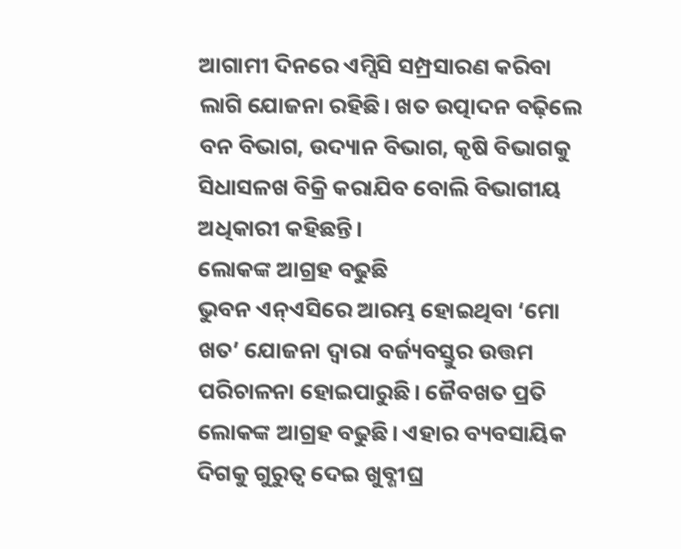ଆଗାମୀ ଦିନରେ ଏମ୍ସିସି ସମ୍ପ୍ରସାରଣ କରିବା ଲାଗି ଯୋଜନା ରହିଛି। ଖତ ଉତ୍ପାଦନ ବଢ଼ିଲେ ବନ ବିଭାଗ, ଉଦ୍ୟାନ ବିଭାଗ, କୃଷି ବିଭାଗକୁ ସିଧାସଳଖ ବିକ୍ରି କରାଯିବ ବୋଲି ବିଭାଗୀୟ ଅଧିକାରୀ କହିଛନ୍ତି।
ଲୋକଙ୍କ ଆଗ୍ରହ ବଢୁଛି
ଭୁବନ ଏନ୍ଏସିରେ ଆରମ୍ଭ ହୋଇଥିବା ‘ମୋ ଖତ’ ଯୋଜନା ଦ୍ୱାରା ବର୍ଜ୍ୟବସ୍ତୁର ଉତ୍ତମ ପରିଚାଳନା ହୋଇପାରୁଛି। ଜୈବଖତ ପ୍ରତି ଲୋକଙ୍କ ଆଗ୍ରହ ବଢୁଛି। ଏହାର ବ୍ୟବସାୟିକ ଦିଗକୁ ଗୁରୁତ୍ୱ ଦେଇ ଖୁବ୍ଶୀଘ୍ର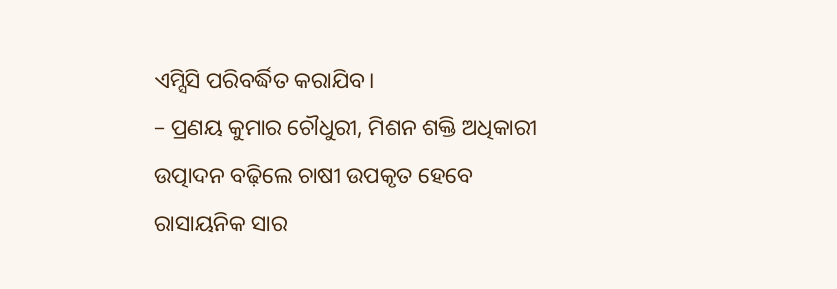ଏମ୍ସିସି ପରିବର୍ଦ୍ଧିତ କରାଯିବ।
– ପ୍ରଣୟ କୁମାର ଚୌଧୁରୀ, ମିଶନ ଶକ୍ତି ଅଧିକାରୀ
ଉତ୍ପାଦନ ବଢ଼ିଲେ ଚାଷୀ ଉପକୃତ ହେବେ
ରାସାୟନିକ ସାର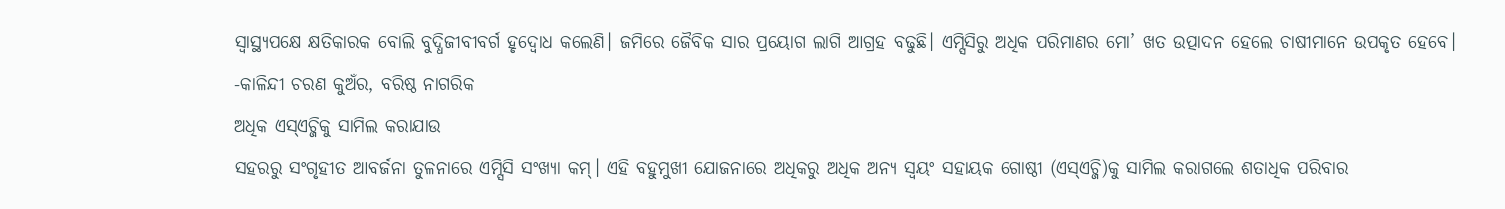ସ୍ବାସ୍ଥ୍ୟପକ୍ଷେ କ୍ଷତିକାରକ ବୋଲି ବୁଦ୍ଧିଜୀବୀବର୍ଗ ହୃଦ୍ବୋଧ କଲେଣି। ଜମିରେ ଜୈବିକ ସାର ପ୍ରୟୋଗ ଲାଗି ଆଗ୍ରହ ବଢୁଛି। ଏମ୍ସିସିରୁ ଅଧିକ ପରିମାଣର ମୋ’ ଖତ ଉତ୍ପାଦନ ହେଲେ ଚାଷୀମାନେ ଉପକୃତ ହେବେ।
-କାଳିନ୍ଦୀ ଚରଣ କୁଅଁର, ବରିଷ୍ଠ ନାଗରିକ
ଅଧିକ ଏସ୍ଏଚ୍ଜିକୁ ସାମିଲ କରାଯାଉ
ସହରରୁ ସଂଗୃହୀତ ଆବର୍ଜନା ତୁଳନାରେ ଏମ୍ସିସି ସଂଖ୍ୟା କମ୍। ଏହି ବହୁମୁଖୀ ଯୋଜନାରେ ଅଧିକରୁ ଅଧିକ ଅନ୍ୟ ସ୍ବୟଂ ସହାୟକ ଗୋଷ୍ଠୀ (ଏସ୍ଏଚ୍ଜି)କୁ ସାମିଲ କରାଗଲେ ଶତାଧିକ ପରିବାର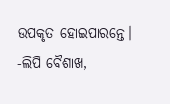ଉପକୃତ ହୋଇପାରନ୍ତେ।
-ଲିପି ବୈଶାଖ,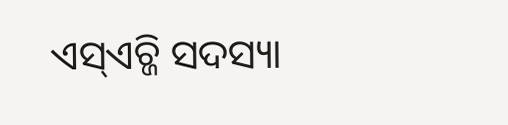ଏସ୍ଏଚ୍ଜି ସଦସ୍ୟା